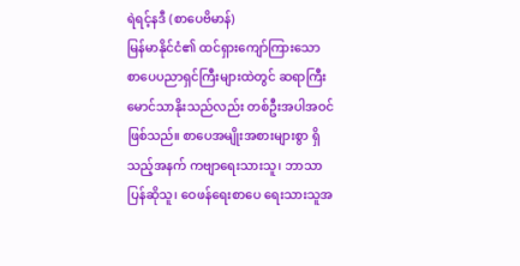ရဲရင့်နဒီ (စာပေဗိမာန်)
မြန်မာနိုင်ငံ၏ ထင်ရှားကျော်ကြားသော စာပေပညာရှင်ကြီးများထဲတွင် ဆရာကြီး မောင်သာနိုးသည်လည်း တစ်ဦးအပါအဝင် ဖြစ်သည်။ စာပေအမျိုးအစားများစွာ ရှိသည့်အနက် ကဗျာရေးသားသူ၊ ဘာသာပြန်ဆိုသူ၊ ဝေဖန်ရေးစာပေ ရေးသားသူအ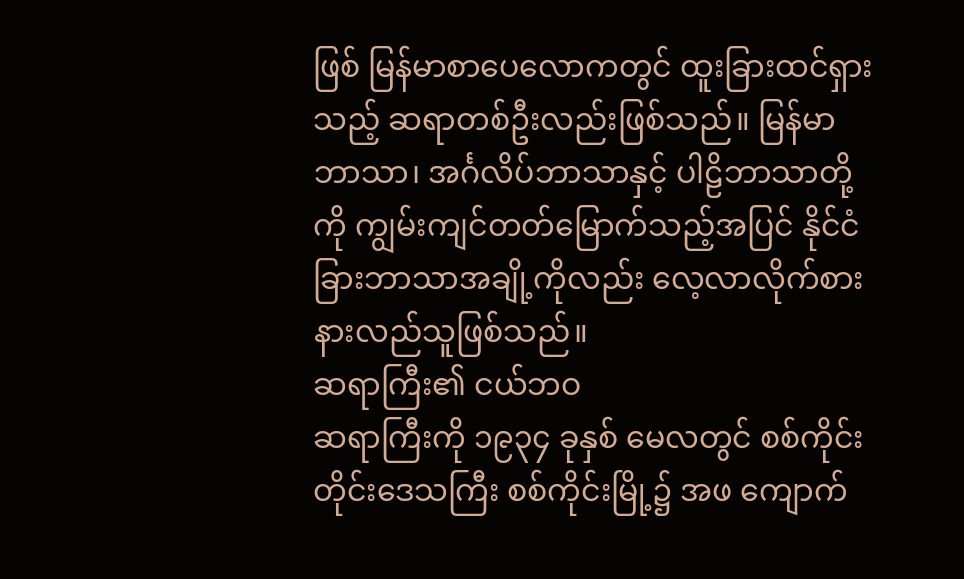ဖြစ် မြန်မာစာပေလောကတွင် ထူးခြားထင်ရှားသည့် ဆရာတစ်ဦးလည်းဖြစ်သည်။ မြန်မာဘာသာ၊ အင်္ဂလိပ်ဘာသာနှင့် ပါဠိဘာသာတို့ကို ကျွမ်းကျင်တတ်မြောက်သည့်အပြင် နိုင်ငံခြားဘာသာအချို့ကိုလည်း လေ့လာလိုက်စား နားလည်သူဖြစ်သည်။
ဆရာကြီး၏ ငယ်ဘဝ
ဆရာကြီးကို ၁၉၃၄ ခုနှစ် မေလတွင် စစ်ကိုင်းတိုင်းဒေသကြီး စစ်ကိုင်းမြို့၌ အဖ ကျောက်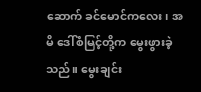ဆောက် ခင်မောင်ကလေး၊ အမိ ဒေါ်စံမြင့်တို့က မွေးဖွားခဲ့သည်။ မွေးချင်း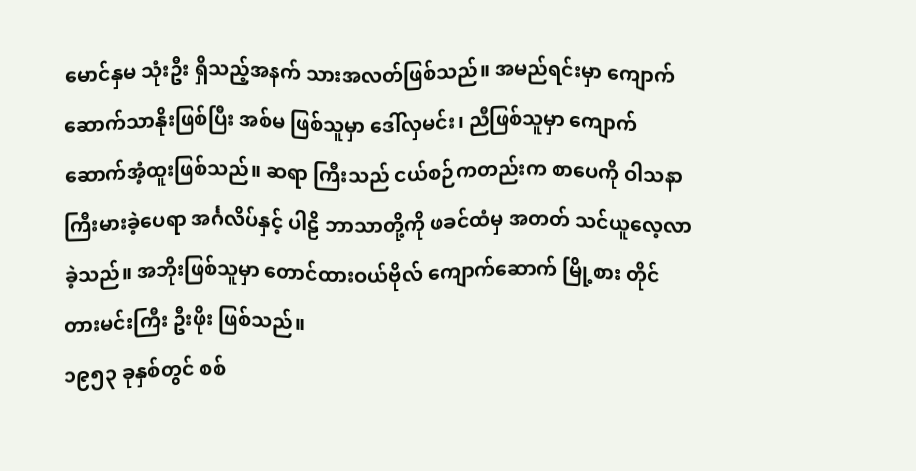မောင်နှမ သုံးဦး ရှိသည့်အနက် သားအလတ်ဖြစ်သည်။ အမည်ရင်းမှာ ကျောက်ဆောက်သာနိုးဖြစ်ပြီး အစ်မ ဖြစ်သူမှာ ဒေါ်လှမင်း၊ ညီဖြစ်သူမှာ ကျောက်ဆောက်အံ့ထူးဖြစ်သည်။ ဆရာ ကြီးသည် ငယ်စဉ်ကတည်းက စာပေကို ဝါသနာကြီးမားခဲ့ပေရာ အင်္ဂလိပ်နှင့် ပါဠိ ဘာသာတို့ကို ဖခင်ထံမှ အတတ် သင်ယူလေ့လာခဲ့သည်။ အဘိုးဖြစ်သူမှာ တောင်ထားဝယ်ဗိုလ် ကျောက်ဆောက် မြို့စား တိုင်တားမင်းကြီး ဦးဖိုး ဖြစ်သည်။
၁၉၅၃ ခုနှစ်တွင် စစ်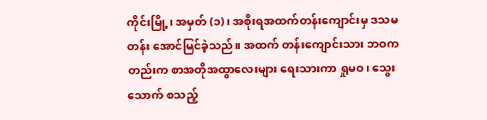ကိုင်းမြို့၊ အမှတ် (၁)၊ အစိုးရအထက်တန်းကျောင်းမှ ဒသမတန်း အောင်မြင်ခဲ့သည်။ အထက် တန်းကျောင်းသား ဘဝကတည်းက စာအတိုအထွာလေးများ ရေးသားကာ ရှုမဝ၊ သွေးသောက် စသည့်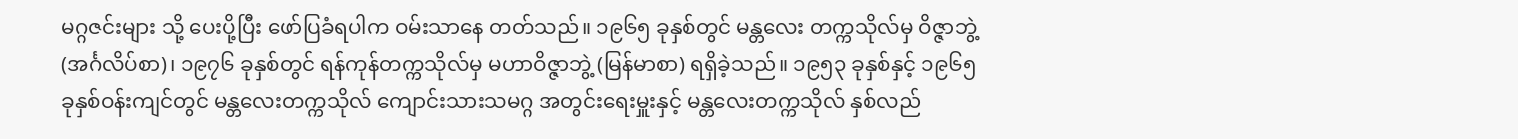မဂ္ဂဇင်းများ သို့ ပေးပို့ပြီး ဖော်ပြခံရပါက ဝမ်းသာနေ တတ်သည်။ ၁၉၆၅ ခုနှစ်တွင် မန္တလေး တက္ကသိုလ်မှ ဝိဇ္ဇာဘွဲ့ (အင်္ဂလိပ်စာ)၊ ၁၉၇၆ ခုနှစ်တွင် ရန်ကုန်တက္ကသိုလ်မှ မဟာဝိဇ္ဇာဘွဲ့ (မြန်မာစာ) ရရှိခဲ့သည်။ ၁၉၅၃ ခုနှစ်နှင့် ၁၉၆၅ ခုနှစ်ဝန်းကျင်တွင် မန္တလေးတက္ကသိုလ် ကျောင်းသားသမဂ္ဂ အတွင်းရေးမှူးနှင့် မန္တလေးတက္ကသိုလ် နှစ်လည်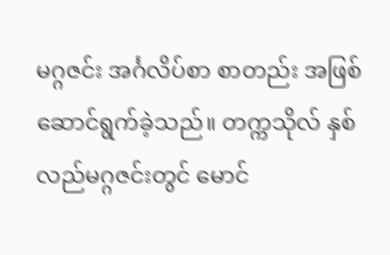မဂ္ဂဇင်း အင်္ဂလိပ်စာ စာတည်း အဖြစ် ဆောင်ရွက်ခဲ့သည်။ တက္ကသိုလ် နှစ်လည်မဂ္ဂဇင်းတွင် မောင်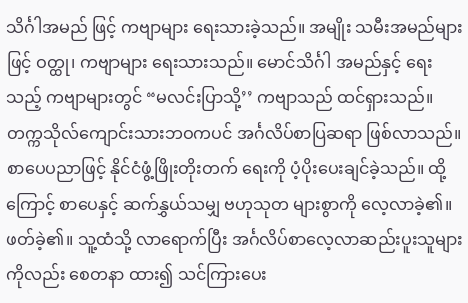သိင်္ဂါအမည် ဖြင့် ကဗျာများ ရေးသားခဲ့သည်။ အမျိုး သမီးအမည်များဖြင့် ဝတ္ထု၊ ကဗျာများ ရေးသားသည်။ မောင်သိင်္ဂါ အမည်နှင့် ရေးသည့် ကဗျာများတွင် “မလင်းပြာသို့’’ ကဗျာသည် ထင်ရှားသည်။
တက္ကသိုလ်ကျောင်းသားဘဝကပင် အင်္ဂလိပ်စာပြဆရာ ဖြစ်လာသည်။ စာပေပညာဖြင့် နိုင်ငံဖွံ့ဖြိုးတိုးတက် ရေးကို ပံ့ပိုးပေးချင်ခဲ့သည်။ ထို့ကြောင့် စာပေနှင့် ဆက်နွှယ်သမျှ ဗဟုသုတ များစွာကို လေ့လာခဲ့၏။ ဖတ်ခဲ့၏။ သူ့ထံသို့ လာရောက်ပြီး အင်္ဂလိပ်စာလေ့လာဆည်းပူးသူများကိုလည်း စေတနာ ထား၍ သင်ကြားပေး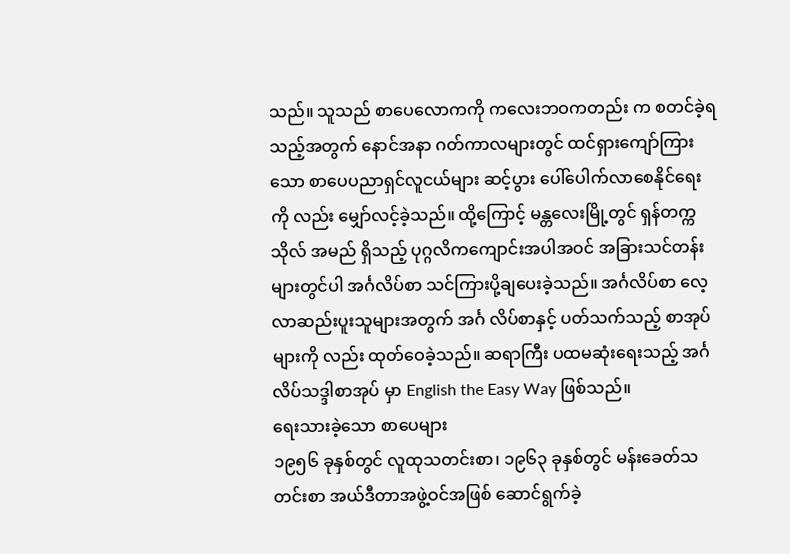သည်။ သူသည် စာပေလောကကို ကလေးဘဝကတည်း က စတင်ခဲ့ရသည့်အတွက် နောင်အနာ ဂတ်ကာလများတွင် ထင်ရှားကျော်ကြား သော စာပေပညာရှင်လူငယ်များ ဆင့်ပွား ပေါ်ပေါက်လာစေနိုင်ရေးကို လည်း မျှော်လင့်ခဲ့သည်။ ထို့ကြောင့် မန္တလေးမြို့တွင် ရှန်တက္ကသိုလ် အမည် ရှိသည့် ပုဂ္ဂလိကကျောင်းအပါအဝင် အခြားသင်တန်းများတွင်ပါ အင်္ဂလိပ်စာ သင်ကြားပို့ချပေးခဲ့သည်။ အင်္ဂလိပ်စာ လေ့လာဆည်းပူးသူများအတွက် အင်္ဂ လိပ်စာနှင့် ပတ်သက်သည့် စာအုပ်များကို လည်း ထုတ်ဝေခဲ့သည်။ ဆရာကြီး ပထမဆုံးရေးသည့် အင်္ဂလိပ်သဒ္ဒါစာအုပ် မှာ English the Easy Way ဖြစ်သည်။
ရေးသားခဲ့သော စာပေများ
၁၉၅၆ ခုနှစ်တွင် လူထုသတင်းစာ၊ ၁၉၆၃ ခုနှစ်တွင် မန်းခေတ်သတင်းစာ အယ်ဒီတာအဖွဲ့ဝင်အဖြစ် ဆောင်ရွက်ခဲ့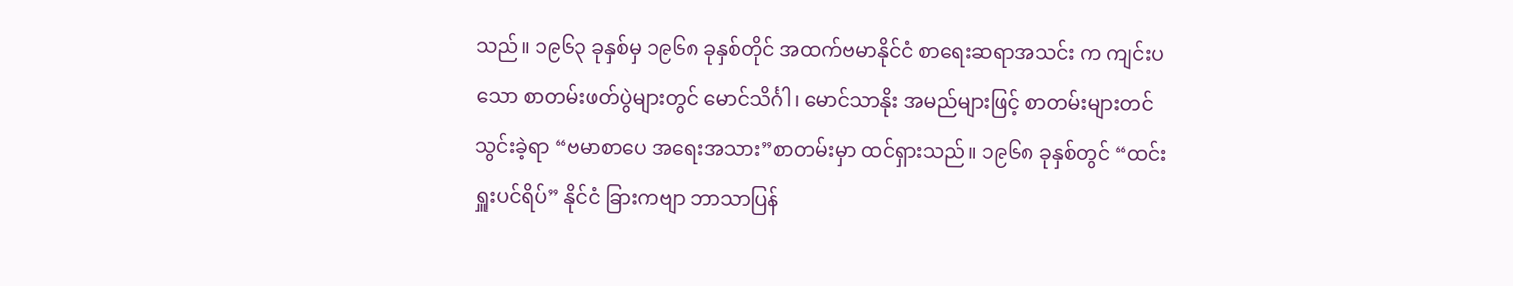သည်။ ၁၉၆၃ ခုနှစ်မှ ၁၉၆၈ ခုနှစ်တိုင် အထက်ဗမာနိုင်ငံ စာရေးဆရာအသင်း က ကျင်းပသော စာတမ်းဖတ်ပွဲများတွင် မောင်သိင်္ဂါ၊ မောင်သာနိုး အမည်များဖြင့် စာတမ်းများတင်သွင်းခဲ့ရာ “ဗမာစာပေ အရေးအသား”စာတမ်းမှာ ထင်ရှားသည်။ ၁၉၆၈ ခုနှစ်တွင် “ထင်းရှူးပင်ရိပ်” နိုင်ငံ ခြားကဗျာ ဘာသာပြန်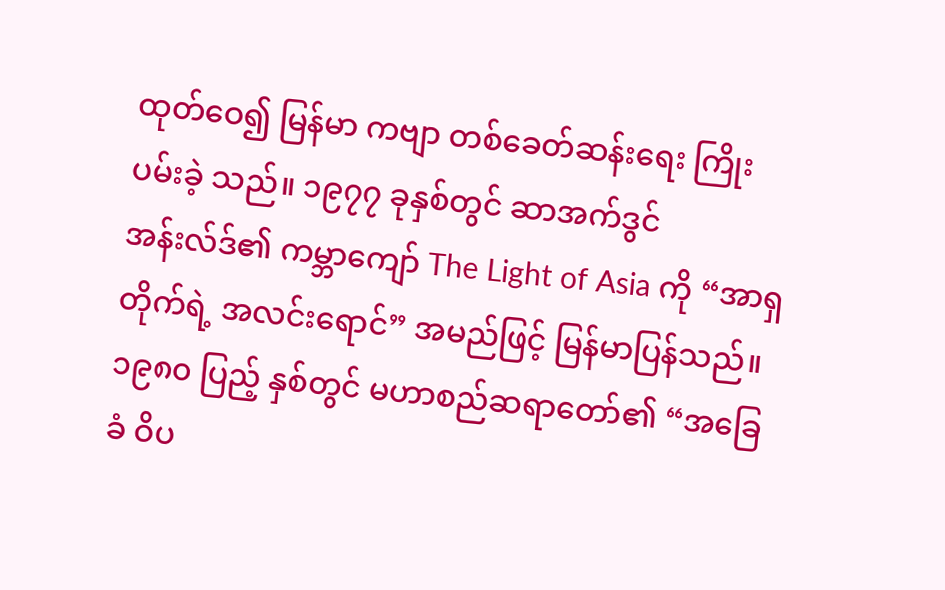ထုတ်ဝေ၍ မြန်မာ ကဗျာ တစ်ခေတ်ဆန်းရေး ကြိုးပမ်းခဲ့ သည်။ ၁၉၇၇ ခုနှစ်တွင် ဆာအက်ဒွင် အန်းလ်ဒ်၏ ကမ္ဘာကျော် The Light of Asia ကို “အာရှတိုက်ရဲ့ အလင်းရောင်” အမည်ဖြင့် မြန်မာပြန်သည်။ ၁၉၈၀ ပြည့် နှစ်တွင် မဟာစည်ဆရာတော်၏ “အခြေခံ ဝိပ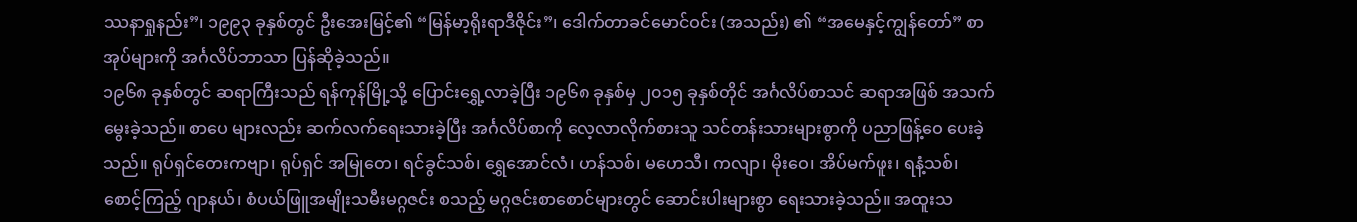ဿနာရှုနည်း”၊ ၁၉၉၃ ခုနှစ်တွင် ဦးအေးမြင့်၏ “မြန်မာ့ရိုးရာဒီဇိုင်း”၊ ဒေါက်တာခင်မောင်ဝင်း (အသည်း) ၏ “အမေနှင့်ကျွန်တော်” စာအုပ်များကို အင်္ဂလိပ်ဘာသာ ပြန်ဆိုခဲ့သည်။
၁၉၆၈ ခုနှစ်တွင် ဆရာကြီးသည် ရန်ကုန်မြို့သို့ ပြောင်းရွှေ့လာခဲ့ပြီး ၁၉၆၈ ခုနှစ်မှ ၂၀၁၅ ခုနှစ်တိုင် အင်္ဂလိပ်စာသင် ဆရာအဖြစ် အသက်မွေးခဲ့သည်။ စာပေ များလည်း ဆက်လက်ရေးသားခဲ့ပြီး အင်္ဂလိပ်စာကို လေ့လာလိုက်စားသူ သင်တန်းသားများစွာကို ပညာဖြန့်ဝေ ပေးခဲ့သည်။ ရုပ်ရှင်တေးကဗျာ၊ ရုပ်ရှင် အမြုတေ၊ ရင်ခွင်သစ်၊ ရွှေအောင်လံ၊ ဟန်သစ်၊ မဟေသီ၊ ကလျာ၊ မိုးဝေ၊ အိပ်မက်ဖူး၊ ရနံ့သစ်၊ စောင့်ကြည့် ဂျာနယ်၊ စံပယ်ဖြူအမျိုးသမီးမဂ္ဂဇင်း စသည့် မဂ္ဂဇင်းစာစောင်များတွင် ဆောင်းပါးများစွာ ရေးသားခဲ့သည်။ အထူးသ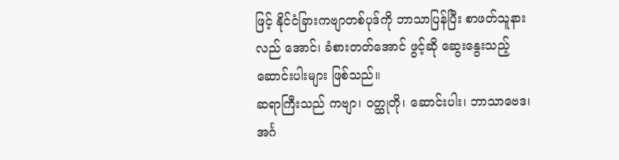ဖြင့် နိုင်ငံခြားကဗျာတစ်ပုဒ်ကို ဘာသာပြန်ပြီး စာဖတ်သူနားလည် အောင်၊ ခံစားတတ်အောင် ဖွင့်ဆို ဆွေးနွေးသည့် ဆောင်းပါးများ ဖြစ်သည်။
ဆရာကြီးသည် ကဗျာ၊ ဝတ္ထုတို၊ ဆောင်းပါး၊ ဘာသာဗေဒ၊ အင်္ဂ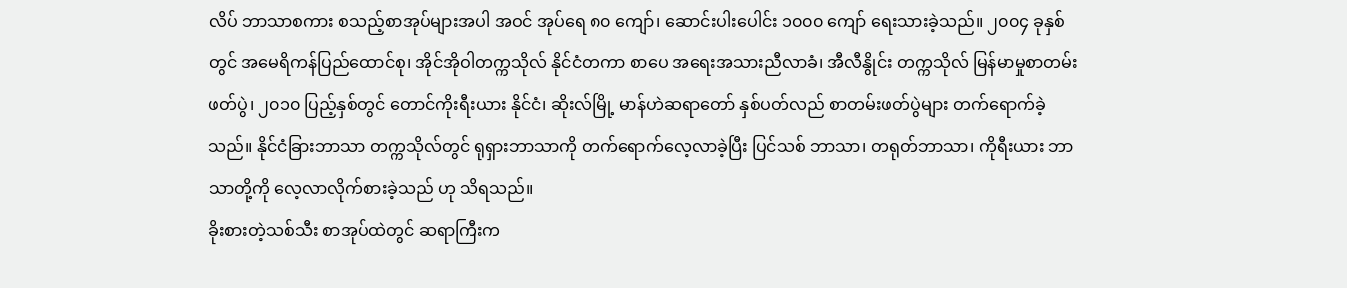လိပ် ဘာသာစကား စသည့်စာအုပ်များအပါ အဝင် အုပ်ရေ ၈၀ ကျော်၊ ဆောင်းပါးပေါင်း ၁၀၀၀ ကျော် ရေးသားခဲ့သည်။ ၂၀၀၄ ခုနှစ်တွင် အမေရိကန်ပြည်ထောင်စု၊ အိုင်အိုဝါတက္ကသိုလ် နိုင်ငံတကာ စာပေ အရေးအသားညီလာခံ၊ အီလီနွိုင်း တက္ကသိုလ် မြန်မာမှုစာတမ်းဖတ်ပွဲ၊ ၂၀၁၀ ပြည့်နှစ်တွင် တောင်ကိုးရီးယား နိုင်ငံ၊ ဆိုးလ်မြို့ မာန်ဟဲဆရာတော် နှစ်ပတ်လည် စာတမ်းဖတ်ပွဲများ တက်ရောက်ခဲ့သည်။ နိုင်ငံခြားဘာသာ တက္ကသိုလ်တွင် ရုရှားဘာသာကို တက်ရောက်လေ့လာခဲ့ပြီး ပြင်သစ် ဘာသာ၊ တရုတ်ဘာသာ၊ ကိုရီးယား ဘာသာတို့ကို လေ့လာလိုက်စားခဲ့သည် ဟု သိရသည်။
ခိုးစားတဲ့သစ်သီး စာအုပ်ထဲတွင် ဆရာကြီးက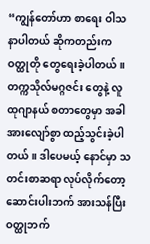“ကျွန်တော်ဟာ စာရေး ဝါသနာပါတယ် ဆိုကတည်းက ဝတ္ထုတို တွေရေးခဲ့ပါတယ်။ တက္ကသိုလ်မဂ္ဂဇင်း တွေနဲ့ လူထုဂျာနယ် စတာတွေမှာ အခါ အားလျော်စွာ ထည့်သွင်းခဲ့ပါတယ်။ ဒါပေမယ့် နောင်မှာ သတင်းစာဆရာ လုပ်လိုက်တော့ ဆောင်းပါးဘက် အားသန်ပြီး ဝတ္ထုဘက်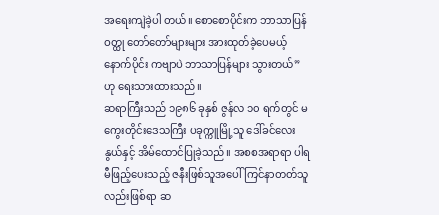အရေးကျဲခဲ့ပါ တယ်။ စောစောပိုင်းက ဘာသာပြန်ဝတ္ထု တော်တော်များများ အားထုတ်ခဲ့ပေမယ့် နောက်ပိုင်း ကဗျာပဲ ဘာသာပြန်များ သွားတယ်” ဟု ရေးသားထားသည်။
ဆရာကြီးသည် ၁၉၈၆ ခုနှစ် ဇွန်လ ၁၀ ရက်တွင် မကွေးတိုင်းဒေသကြီး ပခုက္ကူမြို့သူ ဒေါ်ခင်လေးနွယ်နှင့် အိမ်ထောင်ပြုခဲ့သည်။ အစစအရာရာ ပါရမီဖြည့်ပေးသည့် ဇနီးဖြစ်သူအပေါ် ကြင်နာတတ်သူလည်းဖြစ်ရာ ဆ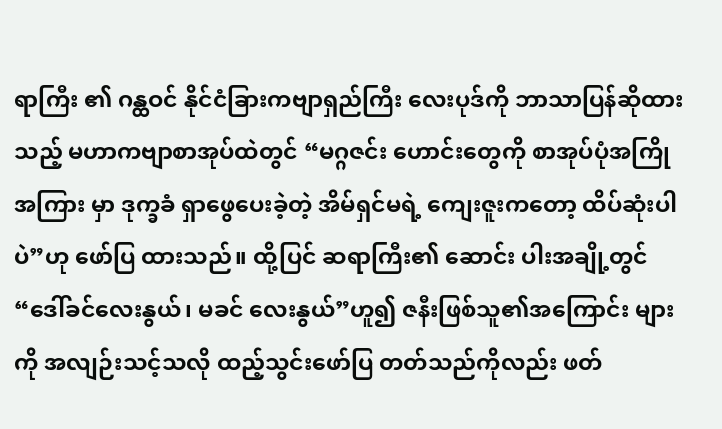ရာကြီး ၏ ဂန္ထဝင် နိုင်ငံခြားကဗျာရှည်ကြီး လေးပုဒ်ကို ဘာသာပြန်ဆိုထားသည့် မဟာကဗျာစာအုပ်ထဲတွင် “မဂ္ဂဇင်း ဟောင်းတွေကို စာအုပ်ပုံအကြိုအကြား မှာ ဒုက္ခခံ ရှာဖွေပေးခဲ့တဲ့ အိမ်ရှင်မရဲ့ ကျေးဇူးကတော့ ထိပ်ဆုံးပါပဲ”ဟု ဖော်ပြ ထားသည်။ ထို့ပြင် ဆရာကြီး၏ ဆောင်း ပါးအချို့တွင် “ဒေါ်ခင်လေးနွယ်၊ မခင် လေးနွယ်”ဟူ၍ ဇနီးဖြစ်သူ၏အကြောင်း များကို အလျဉ်းသင့်သလို ထည့်သွင်းဖော်ပြ တတ်သည်ကိုလည်း ဖတ်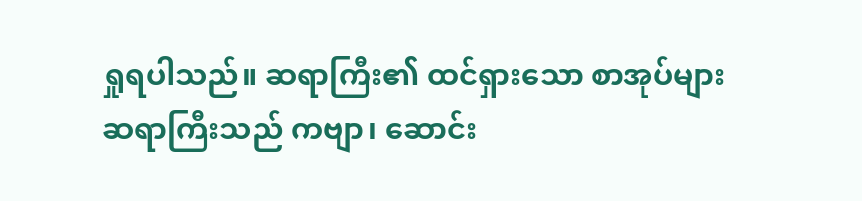ရှုရပါသည်။ ဆရာကြီး၏ ထင်ရှားသော စာအုပ်များ
ဆရာကြီးသည် ကဗျာ၊ ဆောင်း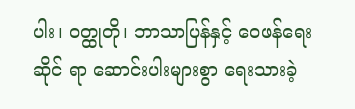ပါး၊ ဝတ္ထုတို၊ ဘာသာပြန်နှင့် ဝေဖန်ရေးဆိုင် ရာ ဆောင်းပါးများစွာ ရေးသားခဲ့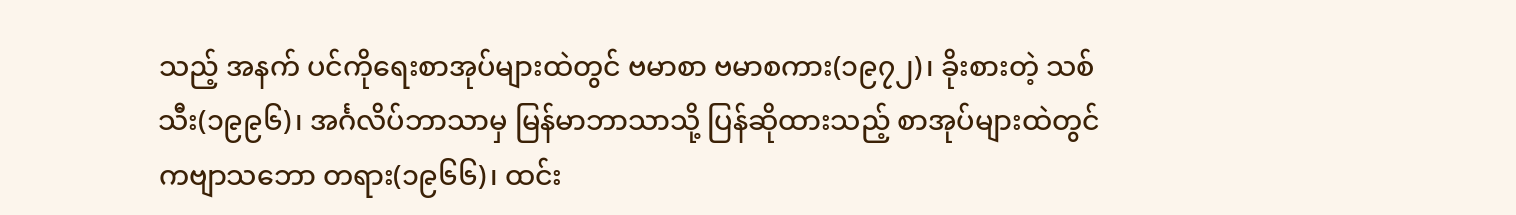သည့် အနက် ပင်ကိုရေးစာအုပ်များထဲတွင် ဗမာစာ ဗမာစကား(၁၉၇၂)၊ ခိုးစားတဲ့ သစ်သီး(၁၉၉၆)၊ အင်္ဂလိပ်ဘာသာမှ မြန်မာဘာသာသို့ ပြန်ဆိုထားသည့် စာအုပ်များထဲတွင် ကဗျာသဘော တရား(၁၉၆၆)၊ ထင်း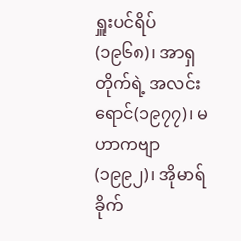ရှူးပင်ရိပ်(၁၉၆၈)၊ အာရှတိုက်ရဲ့ အလင်းရောင်(၁၉၇၇)၊ မဟာကဗျာ (၁၉၉၂)၊ အိုမာရ်ခိုက်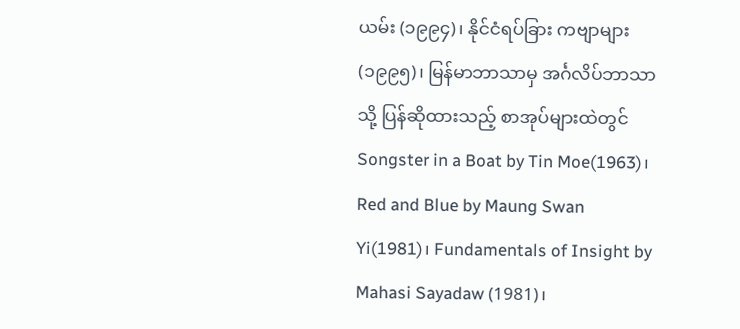ယမ်း (၁၉၉၄)၊ နိုင်ငံရပ်ခြား ကဗျာများ(၁၉၉၅)၊ မြန်မာဘာသာမှ အင်္ဂလိပ်ဘာသာသို့ ပြန်ဆိုထားသည့် စာအုပ်များထဲတွင် Songster in a Boat by Tin Moe(1963)၊ Red and Blue by Maung Swan Yi(1981)၊ Fundamentals of Insight by Mahasi Sayadaw (1981)၊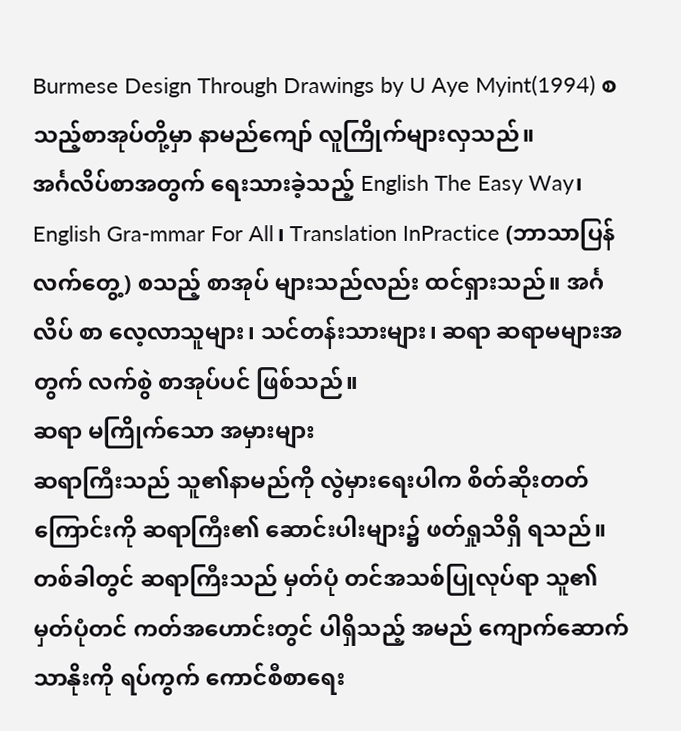Burmese Design Through Drawings by U Aye Myint(1994) စသည့်စာအုပ်တို့မှာ နာမည်ကျော် လူကြိုက်များလှသည်။
အင်္ဂလိပ်စာအတွက် ရေးသားခဲ့သည့် English The Easy Way၊ English Gra-mmar For All၊ Translation InPractice (ဘာသာပြန်လက်တွေ့) စသည့် စာအုပ် များသည်လည်း ထင်ရှားသည်။ အင်္ဂလိပ် စာ လေ့လာသူများ၊ သင်တန်းသားများ၊ ဆရာ ဆရာမများအတွက် လက်စွဲ စာအုပ်ပင် ဖြစ်သည်။
ဆရာ မကြိုက်သော အမှားများ
ဆရာကြီးသည် သူ၏နာမည်ကို လွဲမှားရေးပါက စိတ်ဆိုးတတ်ကြောင်းကို ဆရာကြီး၏ ဆောင်းပါးများ၌ ဖတ်ရှုသိရှိ ရသည်။
တစ်ခါတွင် ဆရာကြီးသည် မှတ်ပုံ တင်အသစ်ပြုလုပ်ရာ သူ၏ မှတ်ပုံတင် ကတ်အဟောင်းတွင် ပါရှိသည့် အမည် ကျောက်ဆောက်သာနိုးကို ရပ်ကွက် ကောင်စီစာရေး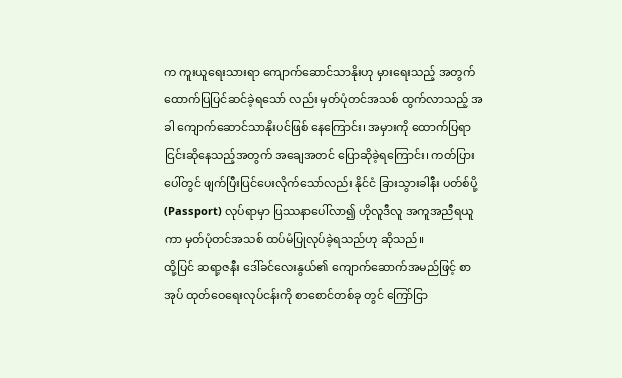က ကူးယူရေးသားရာ ကျောက်ဆောင်သာနိုးဟု မှားရေးသည့် အတွက် ထောက်ပြပြင်ဆင်ခဲ့ရသော် လည်း မှတ်ပုံတင်အသစ် ထွက်လာသည့် အခါ ကျောက်ဆောင်သာနိုးပင်ဖြစ် နေကြောင်း၊ အမှားကို ထောက်ပြရာ ငြင်းဆိုနေသည့်အတွက် အချေအတင် ပြောဆိုခဲ့ရကြောင်း၊ ကတ်ပြားပေါ်တွင် ဖျက်ပြီးပြင်ပေးလိုက်သော်လည်း နိုင်ငံ ခြားသွားခါနီး ပတ်စ်ပို့(Passport) လုပ်ရာမှာ ပြဿနာပေါ်လာ၍ ဟိုလူဒီလူ အကူအညီရယူကာ မှတ်ပုံတင်အသစ် ထပ်မံပြုလုပ်ခဲ့ရသည်ဟု ဆိုသည်။
ထို့ပြင် ဆရာ့ဇနီး ဒေါ်ခင်လေးနွယ်၏ ကျောက်ဆောက်အမည်ဖြင့် စာအုပ် ထုတ်ဝေရေးလုပ်ငန်းကို စာစောင်တစ်ခု တွင် ကြော်ငြာ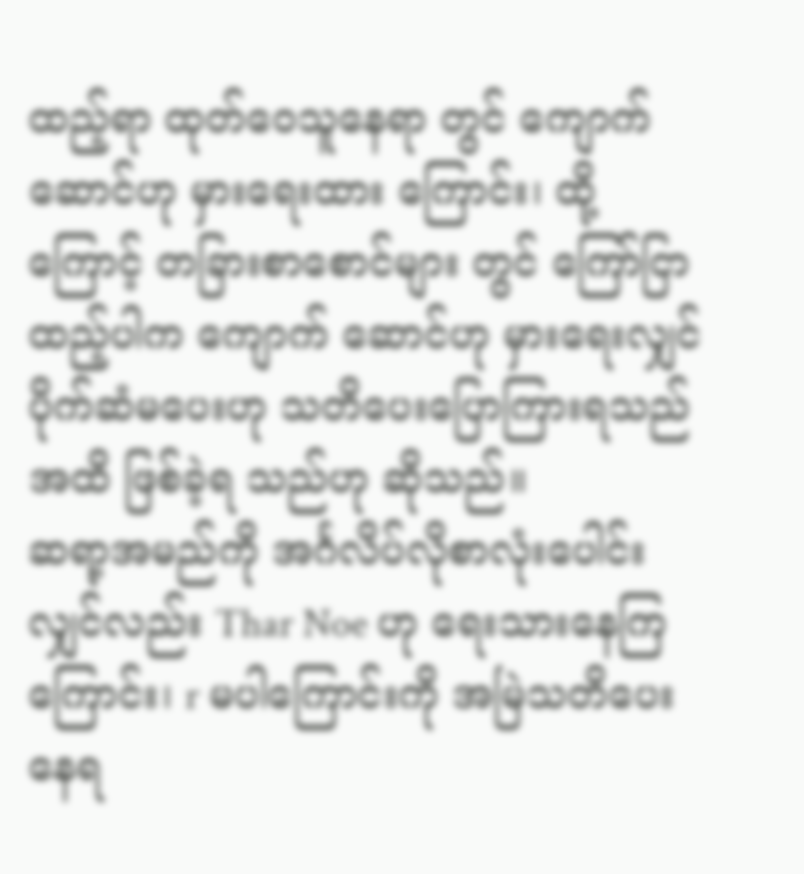ထည့်ရာ ထုတ်ဝေသူနေရာ တွင် ကျောက်ဆောင်ဟု မှားရေးထား ကြောင်း၊ ထို့ကြောင့် တခြားစာစောင်များ တွင် ကြော်ငြာထည့်ပါက ကျောက် ဆောင်ဟု မှားရေးလျှင် ပိုက်ဆံမပေးဟု သတိပေးပြောကြားရသည်အထိ ဖြစ်ခဲ့ရ သည်ဟု ဆိုသည်။
ဆရာ့အမည်ကို အင်္ဂလိပ်လိုစာလုံးပေါင်းလျှင်လည်း Thar Noe ဟု ရေးသားနေကြကြောင်း၊ r မပါကြောင်းကို အမြဲသတိပေးနေရ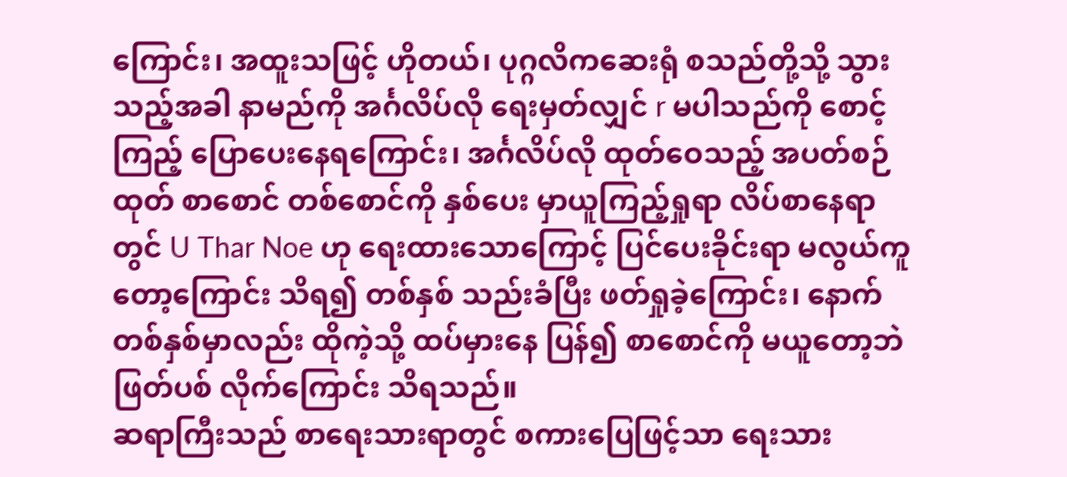ကြောင်း၊ အထူးသဖြင့် ဟိုတယ်၊ ပုဂ္ဂလိကဆေးရုံ စသည်တို့သို့ သွားသည့်အခါ နာမည်ကို အင်္ဂလိပ်လို ရေးမှတ်လျှင် r မပါသည်ကို စောင့်ကြည့် ပြောပေးနေရကြောင်း၊ အင်္ဂလိပ်လို ထုတ်ဝေသည့် အပတ်စဉ်ထုတ် စာစောင် တစ်စောင်ကို နှစ်ပေး မှာယူကြည့်ရှုရာ လိပ်စာနေရာတွင် U Thar Noe ဟု ရေးထားသောကြောင့် ပြင်ပေးခိုင်းရာ မလွယ်ကူတော့ကြောင်း သိရ၍ တစ်နှစ် သည်းခံပြီး ဖတ်ရှုခဲ့ကြောင်း၊ နောက် တစ်နှစ်မှာလည်း ထိုကဲ့သို့ ထပ်မှားနေ ပြန်၍ စာစောင်ကို မယူတော့ဘဲ ဖြတ်ပစ် လိုက်ကြောင်း သိရသည်။
ဆရာကြီးသည် စာရေးသားရာတွင် စကားပြေဖြင့်သာ ရေးသား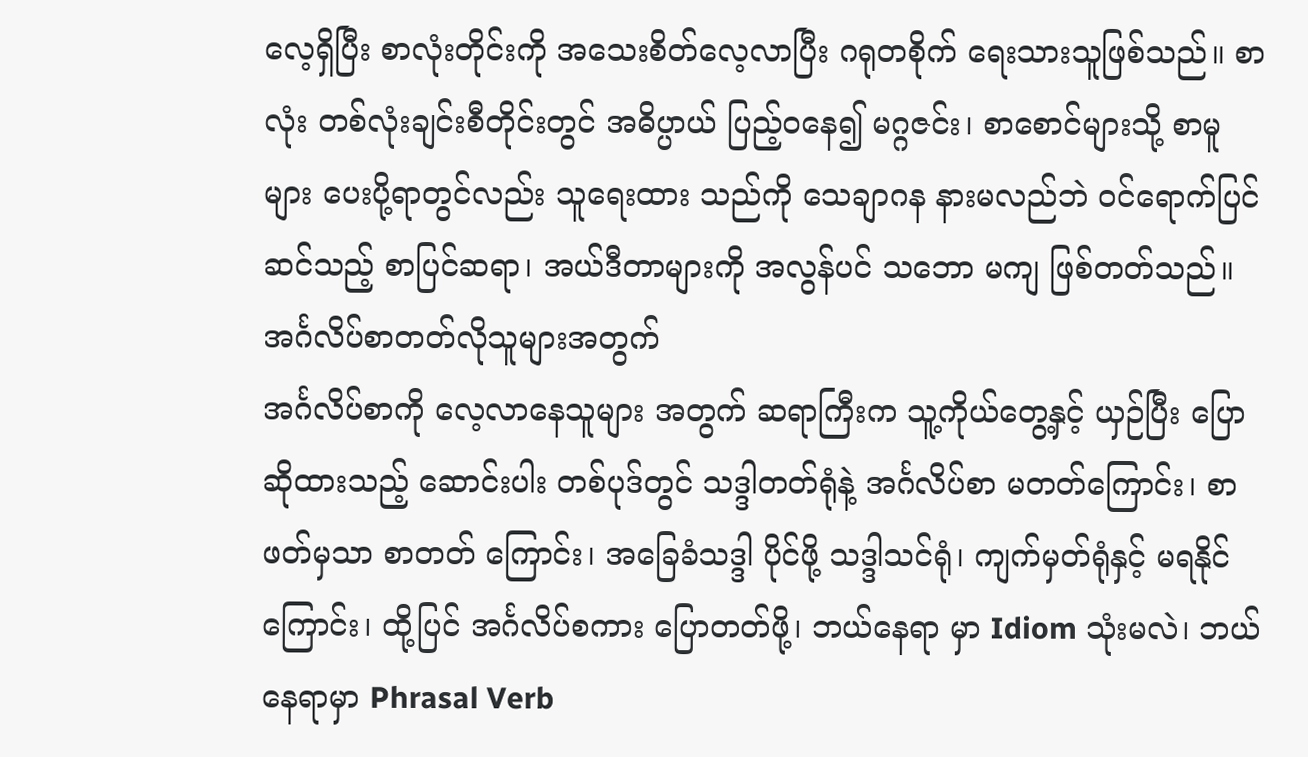လေ့ရှိပြီး စာလုံးတိုင်းကို အသေးစိတ်လေ့လာပြီး ဂရုတစိုက် ရေးသားသူဖြစ်သည်။ စာလုံး တစ်လုံးချင်းစီတိုင်းတွင် အဓိပ္ပာယ် ပြည့်ဝနေ၍ မဂ္ဂဇင်း၊ စာစောင်များသို့ စာမူများ ပေးပို့ရာတွင်လည်း သူရေးထား သည်ကို သေချာဂန နားမလည်ဘဲ ဝင်ရောက်ပြင်ဆင်သည့် စာပြင်ဆရာ၊ အယ်ဒီတာများကို အလွန်ပင် သဘော မကျ ဖြစ်တတ်သည်။
အင်္ဂလိပ်စာတတ်လိုသူများအတွက်
အင်္ဂလိပ်စာကို လေ့လာနေသူများ အတွက် ဆရာကြီးက သူ့ကိုယ်တွေ့နှင့် ယှဉ်ပြီး ပြောဆိုထားသည့် ဆောင်းပါး တစ်ပုဒ်တွင် သဒ္ဒါတတ်ရုံနဲ့ အင်္ဂလိပ်စာ မတတ်ကြောင်း၊ စာဖတ်မှသာ စာတတ် ကြောင်း၊ အခြေခံသဒ္ဒါ ပိုင်ဖို့ သဒ္ဒါသင်ရုံ၊ ကျက်မှတ်ရုံနှင့် မရနိုင်ကြောင်း၊ ထို့ပြင် အင်္ဂလိပ်စကား ပြောတတ်ဖို့၊ ဘယ်နေရာ မှာ Idiom သုံးမလဲ၊ ဘယ်နေရာမှာ Phrasal Verb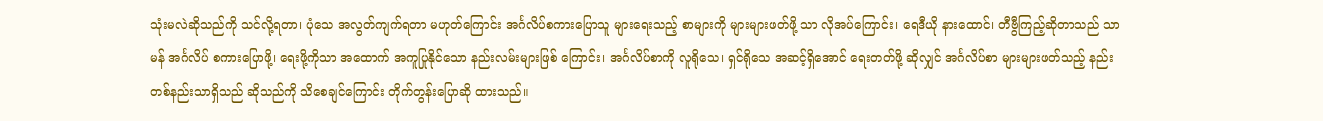သုံးမလဲဆိုသည်ကို သင်လို့ရတာ၊ ပုံသေ အလွတ်ကျက်ရတာ မဟုတ်ကြောင်း အင်္ဂလိပ်စကားပြောသူ များရေးသည့် စာများကို များများဖတ်ဖို့ သာ လိုအပ်ကြောင်း၊ ရေဒီယို နားထောင်၊ တီဗွီကြည့်ဆိုတာသည် သာမန် အင်္ဂလိပ် စကားပြောဖို့၊ ရေးဖို့ကိုသာ အထောက် အကူပြုနိုင်သော နည်းလမ်းများဖြစ် ကြောင်း၊ အင်္ဂလိပ်စာကို လူရိုသေ၊ ရှင်ရိုသေ အဆင့်ရှိအောင် ရေးတတ်ဖို့ ဆိုလျှင် အင်္ဂလိပ်စာ များများဖတ်သည့် နည်း တစ်နည်းသာရှိသည် ဆိုသည်ကို သိစေချင်ကြောင်း တိုက်တွန်းပြောဆို ထားသည်။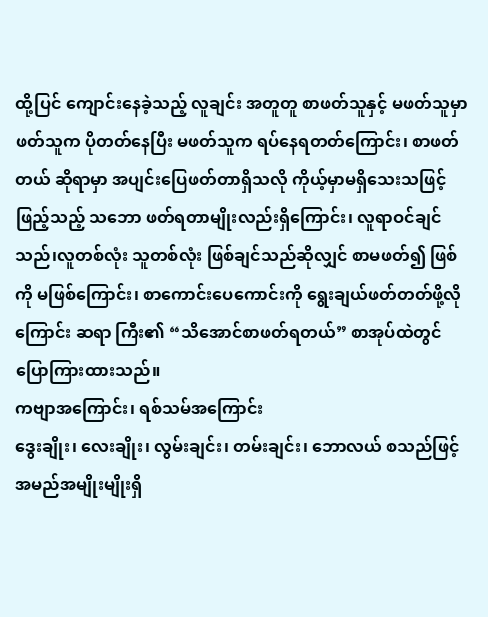ထို့ပြင် ကျောင်းနေခဲ့သည့် လူချင်း အတူတူ စာဖတ်သူနှင့် မဖတ်သူမှာ ဖတ်သူက ပိုတတ်နေပြီး မဖတ်သူက ရပ်နေရတတ်ကြောင်း၊ စာဖတ်တယ် ဆိုရာမှာ အပျင်းပြေဖတ်တာရှိသလို ကိုယ့်မှာမရှိသေးသဖြင့် ဖြည့်သည့် သဘော ဖတ်ရတာမျိုးလည်းရှိကြောင်း၊ လူရာဝင်ချင်သည်၊လူတစ်လုံး သူတစ်လုံး ဖြစ်ချင်သည်ဆိုလျှင် စာမဖတ်၍ ဖြစ်ကို မဖြစ်ကြောင်း၊ စာကောင်းပေကောင်းကို ရွေးချယ်ဖတ်တတ်ဖို့လိုကြောင်း ဆရာ ကြီး၏ “သိအောင်စာဖတ်ရတယ်” စာအုပ်ထဲတွင် ပြောကြားထားသည်။
ကဗျာအကြောင်း၊ ရစ်သမ်အကြောင်း
ဒွေးချိုး၊ လေးချိုး၊ လွမ်းချင်း၊ တမ်းချင်း၊ ဘောလယ် စသည်ဖြင့် အမည်အမျိုးမျိုးရှိ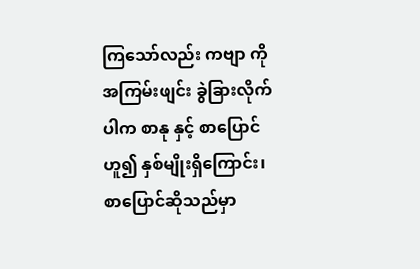ကြသော်လည်း ကဗျာ ကို အကြမ်းဖျင်း ခွဲခြားလိုက်ပါက စာနု နှင့် စာပြောင်ဟူ၍ နှစ်မျိုးရှိကြောင်း၊ စာပြောင်ဆိုသည်မှာ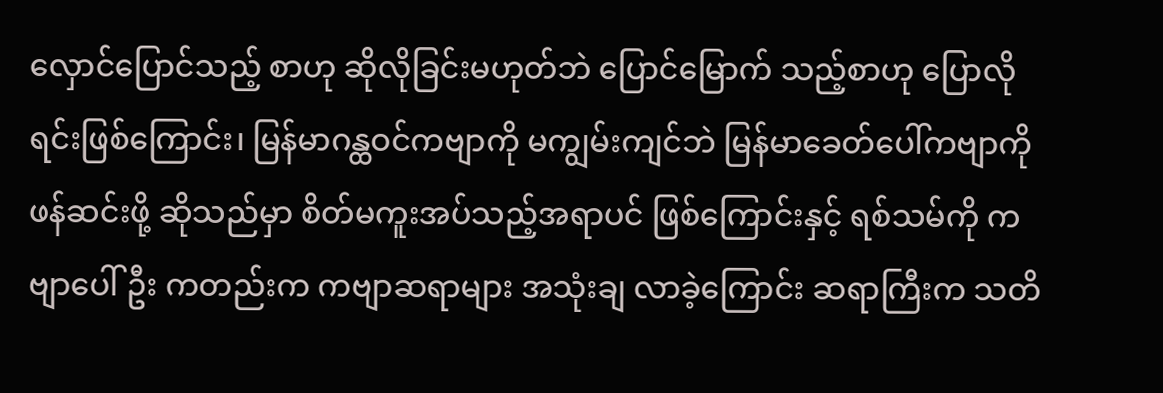လှောင်ပြောင်သည့် စာဟု ဆိုလိုခြင်းမဟုတ်ဘဲ ပြောင်မြောက် သည့်စာဟု ပြောလိုရင်းဖြစ်ကြောင်း၊ မြန်မာဂန္ထဝင်ကဗျာကို မကျွမ်းကျင်ဘဲ မြန်မာခေတ်ပေါ်ကဗျာကို ဖန်ဆင်းဖို့ ဆိုသည်မှာ စိတ်မကူးအပ်သည့်အရာပင် ဖြစ်ကြောင်းနှင့် ရစ်သမ်ကို ကဗျာပေါ်ဦး ကတည်းက ကဗျာဆရာများ အသုံးချ လာခဲ့ကြောင်း ဆရာကြီးက သတိ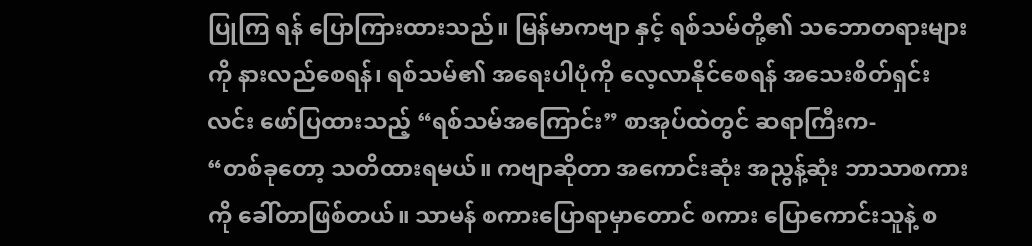ပြုကြ ရန် ပြောကြားထားသည်။ မြန်မာကဗျာ နှင့် ရစ်သမ်တို့၏ သဘောတရားများကို နားလည်စေရန်၊ ရစ်သမ်၏ အရေးပါပုံကို လေ့လာနိုင်စေရန် အသေးစိတ်ရှင်းလင်း ဖော်ပြထားသည့် “ရစ်သမ်အကြောင်း” စာအုပ်ထဲတွင် ဆရာကြီးက-
“တစ်ခုတော့ သတိထားရမယ်။ ကဗျာဆိုတာ အကောင်းဆုံး အညွန့်ဆုံး ဘာသာစကားကို ခေါ်တာဖြစ်တယ်။ သာမန် စကားပြောရာမှာတောင် စကား ပြောကောင်းသူနဲ့ စ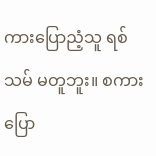ကားပြောညံ့သူ ရစ်သမ် မတူဘူး။ စကားပြော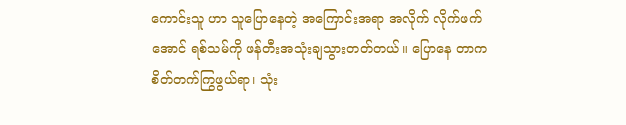ကောင်းသူ ဟာ သူပြောနေတဲ့ အကြောင်းအရာ အလိုက် လိုက်ဖက်အောင် ရစ်သမ်ကို ဖန်တီးအသုံးချသွားတတ်တယ်။ ပြောနေ တာက စိတ်တက်ကြွဖွယ်ရာ၊ သုံး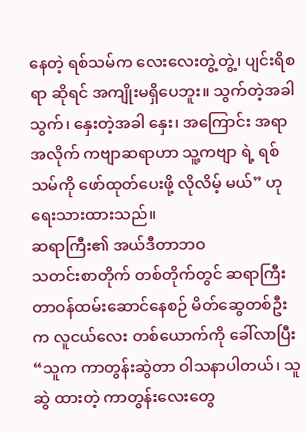နေတဲ့ ရစ်သမ်က လေးလေးတွဲ့တွဲ့၊ ပျင်းရိစရာ ဆိုရင် အကျိုးမရှိပေဘူး။ သွက်တဲ့အခါ သွက်၊ နှေးတဲ့အခါ နှေး၊ အကြောင်း အရာအလိုက် ကဗျာဆရာဟာ သူ့ကဗျာ ရဲ့ ရစ်သမ်ကို ဖော်ထုတ်ပေးဖို့ လိုလိမ့် မယ်” ဟု ရေးသားထားသည်။
ဆရာကြီး၏ အယ်ဒီတာဘဝ
သတင်းစာတိုက် တစ်တိုက်တွင် ဆရာကြီး တာဝန်ထမ်းဆောင်နေစဉ် မိတ်ဆွေတစ်ဦးက လူငယ်လေး တစ်ယောက်ကို ခေါ်လာပြီး “သူက ကာတွန်းဆွဲတာ ဝါသနာပါတယ်၊ သူဆွဲ ထားတဲ့ ကာတွန်းလေးတွေ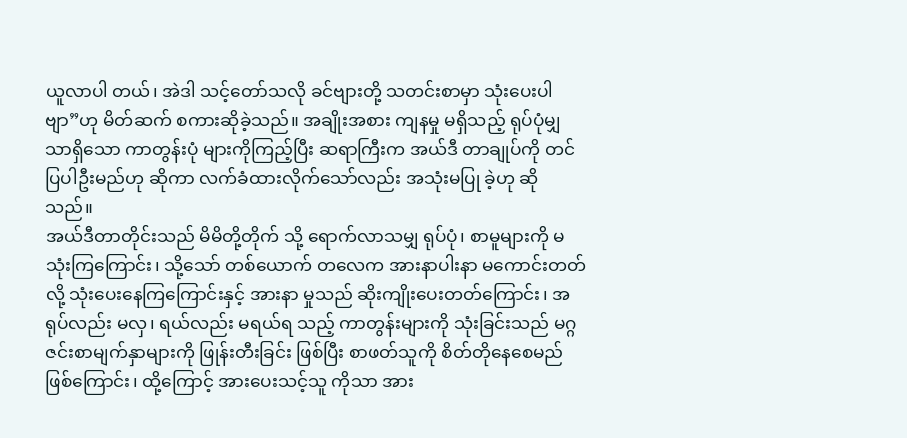ယူလာပါ တယ်၊ အဲဒါ သင့်တော်သလို ခင်ဗျားတို့ သတင်းစာမှာ သုံးပေးပါဗျာ”ဟု မိတ်ဆက် စကားဆိုခဲ့သည်။ အချိုးအစား ကျနမှု မရှိသည့် ရုပ်ပုံမျှသာရှိသော ကာတွန်းပုံ များကိုကြည့်ပြီး ဆရာကြီးက အယ်ဒီ တာချုပ်ကို တင်ပြပါဦးမည်ဟု ဆိုကာ လက်ခံထားလိုက်သော်လည်း အသုံးမပြု ခဲ့ဟု ဆိုသည်။
အယ်ဒီတာတိုင်းသည် မိမိတို့တိုက် သို့ ရောက်လာသမျှ ရုပ်ပုံ၊ စာမူများကို မသုံးကြကြောင်း၊ သို့သော် တစ်ယောက် တလေက အားနာပါးနာ မကောင်းတတ် လို့ သုံးပေးနေကြကြောင်းနှင့် အားနာ မှုသည် ဆိုးကျိုးပေးတတ်ကြောင်း၊ အရုပ်လည်း မလှ၊ ရယ်လည်း မရယ်ရ သည့် ကာတွန်းများကို သုံးခြင်းသည် မဂ္ဂဇင်းစာမျက်နှာများကို ဖြုန်းတီးခြင်း ဖြစ်ပြီး စာဖတ်သူကို စိတ်တိုနေစေမည် ဖြစ်ကြောင်း၊ ထို့ကြောင့် အားပေးသင့်သူ ကိုသာ အား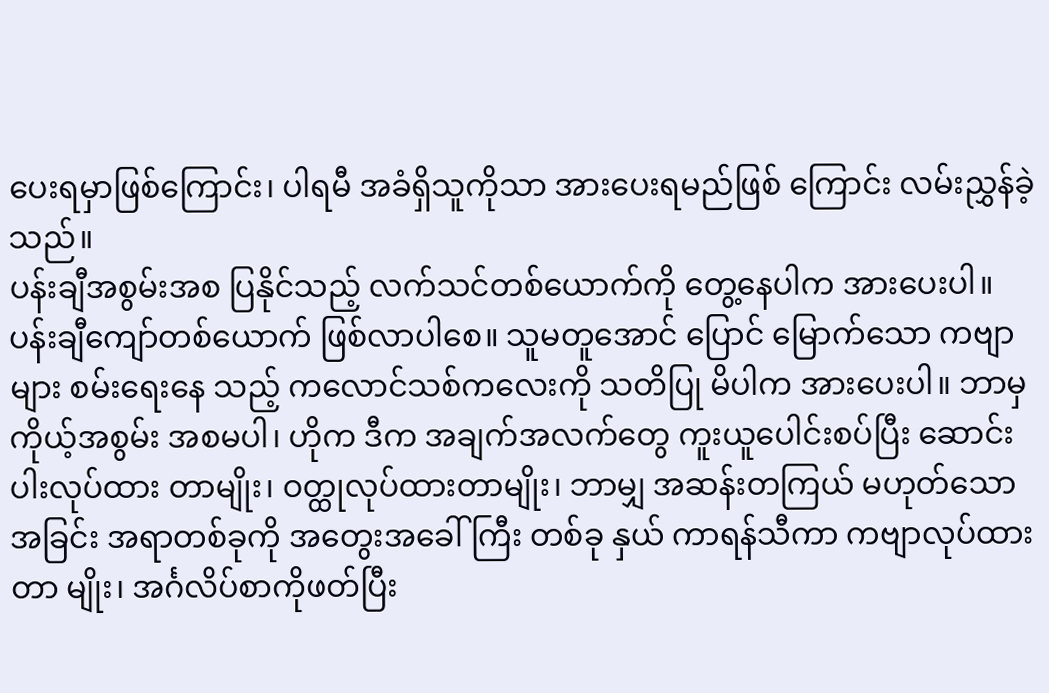ပေးရမှာဖြစ်ကြောင်း၊ ပါရမီ အခံရှိသူကိုသာ အားပေးရမည်ဖြစ် ကြောင်း လမ်းညွှန်ခဲ့သည်။
ပန်းချီအစွမ်းအစ ပြနိုင်သည့် လက်သင်တစ်ယောက်ကို တွေ့နေပါက အားပေးပါ။ ပန်းချီကျော်တစ်ယောက် ဖြစ်လာပါစေ။ သူမတူအောင် ပြောင် မြောက်သော ကဗျာများ စမ်းရေးနေ သည့် ကလောင်သစ်ကလေးကို သတိပြု မိပါက အားပေးပါ။ ဘာမှ ကိုယ့်အစွမ်း အစမပါ၊ ဟိုက ဒီက အချက်အလက်တွေ ကူးယူပေါင်းစပ်ပြီး ဆောင်းပါးလုပ်ထား တာမျိုး၊ ဝတ္ထုလုပ်ထားတာမျိုး၊ ဘာမျှ အဆန်းတကြယ် မဟုတ်သော အခြင်း အရာတစ်ခုကို အတွေးအခေါ်ကြီး တစ်ခု နှယ် ကာရန်သီကာ ကဗျာလုပ်ထားတာ မျိုး၊ အင်္ဂလိပ်စာကိုဖတ်ပြီး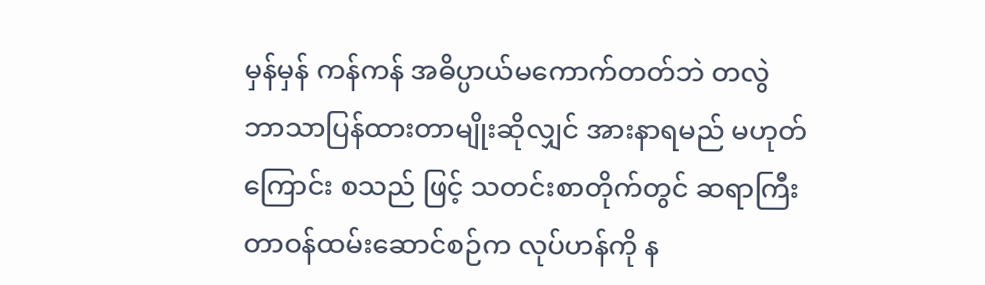မှန်မှန် ကန်ကန် အဓိပ္ပာယ်မကောက်တတ်ဘဲ တလွဲ ဘာသာပြန်ထားတာမျိုးဆိုလျှင် အားနာရမည် မဟုတ်ကြောင်း စသည် ဖြင့် သတင်းစာတိုက်တွင် ဆရာကြီး တာဝန်ထမ်းဆောင်စဉ်က လုပ်ဟန်ကို န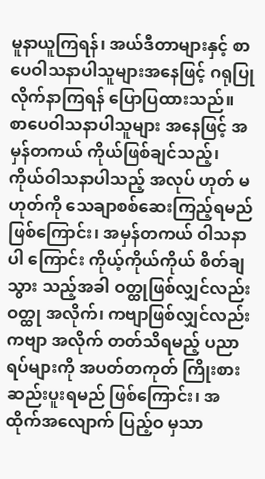မူနာယူကြရန်၊ အယ်ဒီတာများနှင့် စာပေဝါသနာပါသူများအနေဖြင့် ဂရုပြု လိုက်နာကြရန် ပြောပြထားသည်။
စာပေဝါသနာပါသူများ အနေဖြင့် အမှန်တကယ် ကိုယ်ဖြစ်ချင်သည့်၊ ကိုယ်ဝါသနာပါသည့် အလုပ် ဟုတ် မဟုတ်ကို သေချာစစ်ဆေးကြည့်ရမည် ဖြစ်ကြောင်း၊ အမှန်တကယ် ဝါသနာပါ ကြောင်း ကိုယ့်ကိုယ်ကိုယ် စိတ်ချသွား သည့်အခါ ဝတ္ထုဖြစ်လျှင်လည်း ဝတ္ထု အလိုက်၊ ကဗျာဖြစ်လျှင်လည်း ကဗျာ အလိုက် တတ်သိရမည့် ပညာရပ်များကို အပတ်တကုတ် ကြိုးစားဆည်းပူးရမည် ဖြစ်ကြောင်း၊ အထိုက်အလျောက် ပြည့်ဝ မှသာ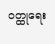ဝတ္ထုရေး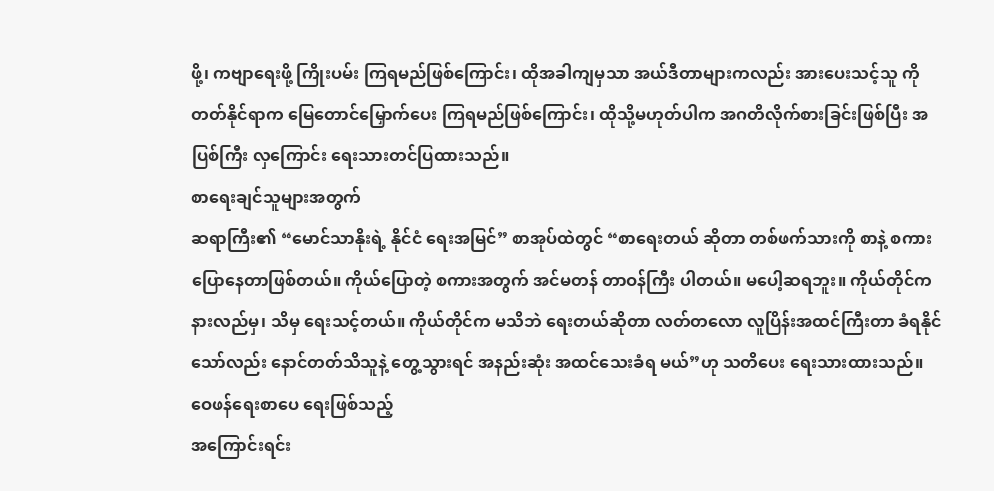ဖို့၊ ကဗျာရေးဖို့ ကြိုးပမ်း ကြရမည်ဖြစ်ကြောင်း၊ ထိုအခါကျမှသာ အယ်ဒီတာများကလည်း အားပေးသင့်သူ ကို တတ်နိုင်ရာက မြေတောင်မြှောက်ပေး ကြရမည်ဖြစ်ကြောင်း၊ ထိုသို့မဟုတ်ပါက အဂတိလိုက်စားခြင်းဖြစ်ပြီး အပြစ်ကြီး လှကြောင်း ရေးသားတင်ပြထားသည်။
စာရေးချင်သူများအတွက်
ဆရာကြီး၏ “မောင်သာနိုးရဲ့ နိုင်ငံ ရေးအမြင်” စာအုပ်ထဲတွင် “စာရေးတယ် ဆိုတာ တစ်ဖက်သားကို စာနဲ့ စကား ပြောနေတာဖြစ်တယ်။ ကိုယ်ပြောတဲ့ စကားအတွက် အင်မတန် တာဝန်ကြီး ပါတယ်။ မပေါ့ဆရဘူး။ ကိုယ်တိုင်က နားလည်မှ၊ သိမှ ရေးသင့်တယ်။ ကိုယ်တိုင်က မသိဘဲ ရေးတယ်ဆိုတာ လတ်တလော လူပြိန်းအထင်ကြီးတာ ခံရနိုင်သော်လည်း နောင်တတ်သိသူနဲ့ တွေ့သွားရင် အနည်းဆုံး အထင်သေးခံရ မယ်”ဟု သတိပေး ရေးသားထားသည်။
ဝေဖန်ရေးစာပေ ရေးဖြစ်သည့်
အကြောင်းရင်း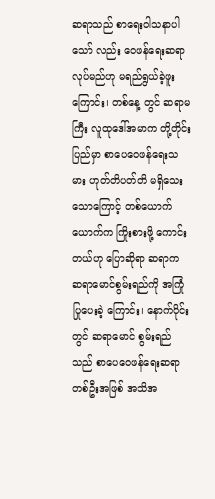ဆရာသည် စာရေးဝါသနာပါသော် လည်း ဝေဖန်ရေးဆရာလုပ်မည်ဟု မရည်ရွယ်ခဲ့ဖူးကြောင်း၊ တစ်နေ့ တွင် ဆရာမကြီး လူထုဒေါ်အမာက တို့တိုင်းပြည်မှာ စာပေဝေဖန်ရေးသမား ဟုတ်တိပတ်တိ မရှိသေးသောကြောင့် တစ်ယောက်ယောက်က ကြိုးစားဖို့ ကောင်းတယ်ဟု ပြောဆိုရာ ဆရာက ဆရာမောင်စွမ်းရည်ကို အကြုံပြုပေးခဲ့ ကြောင်း၊ နောက်ပိုင်းတွင် ဆရာမောင် စွမ်းရည်သည် စာပေဝေဖန်ရေးဆရာ တစ်ဦးအဖြစ် အသိအ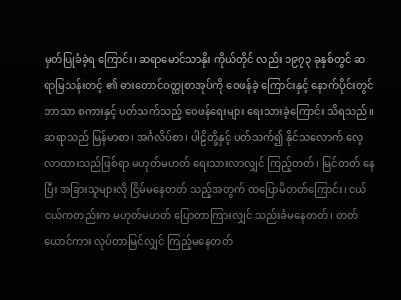မှတ်ပြုခံခဲ့ရ ကြောင်း၊ ဆရာမောင်သာနိုး ကိုယ်တိုင် လည်း ၁၉၇၃ ခုနှစ်တွင် ဆရာမြသန်းတင့် ၏ ဓားတောင်ဝတ္ထုစာအုပ်ကို ဝေဖန်ခဲ့ ကြောင်းနှင့် နောက်ပိုင်းတွင် ဘာသာ စကားနှင့် ပတ်သက်သည့် ဝေဖန်ရေးများ ရေးသားခဲ့ကြောင်း သိရသည်။
ဆရာသည် မြန်မာစာ၊ အင်္ဂလိပ်စာ၊ ပါဠိတို့နှင့် ပတ်သက်၍ နိုင်သလောက် လေ့လာထားသည်ဖြစ်ရာ မဟုတ်မဟတ် ရေးသားလာလျှင် ကြည့်တတ်၊ မြင်တတ် နေပြီး အခြားသူများလို ငြိမ်မနေတတ် သည့်အတွက် ထပြောမိတတ်ကြောင်း၊ ငယ်ငယ်ကတည်းက မဟုတ်မဟတ် ပြောတာကြားလျှင် သည်းခံမနေတတ်၊ တတ်ယောင်ကား လုပ်တာမြင်လျှင် ကြည့်မနေတတ်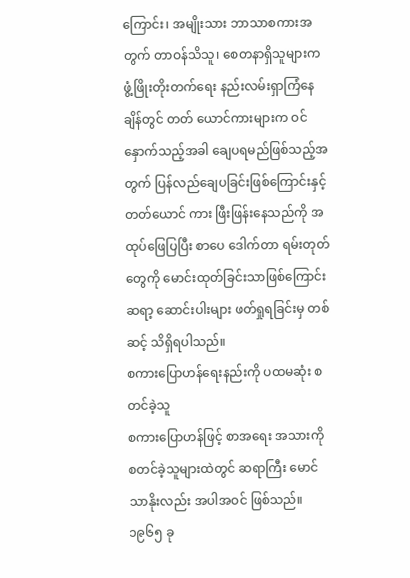ကြောင်း၊ အမျိုးသား ဘာသာစကားအတွက် တာဝန်သိသူ၊ စေတနာရှိသူများက ဖွံ့ဖြိုးတိုးတက်ရေး နည်းလမ်းရှာကြံနေချိန်တွင် တတ် ယောင်ကားများက ဝင်နှောက်သည့်အခါ ချေပရမည်ဖြစ်သည့်အတွက် ပြန်လည်ချေပခြင်းဖြစ်ကြောင်းနှင့် တတ်ယောင် ကား ဖြီးဖြန်းနေသည်ကို အထုပ်ဖြေပြပြီး စာပေ ဒေါက်တာ ရမ်းတုတ်တွေကို မောင်းထုတ်ခြင်းသာဖြစ်ကြောင်း ဆရာ့ ဆောင်းပါးများ ဖတ်ရှုရခြင်းမှ တစ်ဆင့် သိရှိရပါသည်။
စကားပြောဟန်ရေးနည်းကို ပထမဆုံး စတင်ခဲ့သူ
စကားပြောဟန်ဖြင့် စာအရေး အသားကို စတင်ခဲ့သူများထဲတွင် ဆရာကြီး မောင်သာနိုးလည်း အပါအဝင် ဖြစ်သည်။ ၁၉၆၅ ခု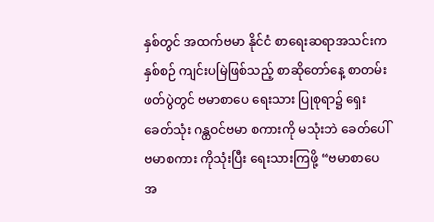နှစ်တွင် အထက်ဗမာ နိုင်ငံ စာရေးဆရာအသင်းက နှစ်စဉ် ကျင်းပမြဲဖြစ်သည့် စာဆိုတော်နေ့ စာတမ်းဖတ်ပွဲတွင် ဗမာစာပေ ရေးသား ပြုစုရာ၌ ရှေးခေတ်သုံး ဂန္ထဝင်ဗမာ စကားကို မသုံးဘဲ ခေတ်ပေါ်ဗမာစကား ကိုသုံးပြီး ရေးသားကြဖို့ “ဗမာစာပေ အ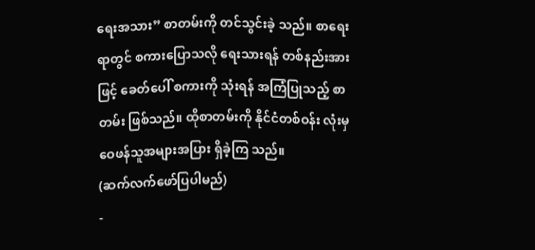ရေးအသား” စာတမ်းကို တင်သွင်းခဲ့ သည်။ စာရေးရာတွင် စကားပြောသလို ရေးသားရန် တစ်နည်းအားဖြင့် ခေတ်ပေါ် စကားကို သုံးရန် အကြံပြုသည့် စာတမ်း ဖြစ်သည်။ ထိုစာတမ်းကို နိုင်ငံတစ်ဝန်း လုံးမှ ဝေဖန်သူအများအပြား ရှိခဲ့ကြ သည်။
(ဆက်လက်ဖော်ပြပါမည်)
-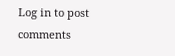Log in to post comments